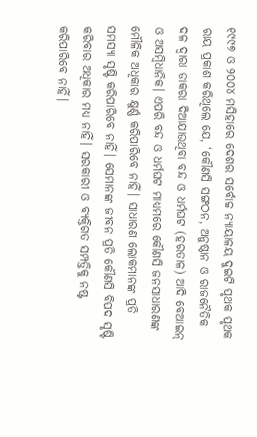୧୯୯୭ ଓ ୨୦୦୪ ମସିହାରେ ଦେଶର ସର୍ବୋଚ୍ଚ ନ୍ୟାୟାଳୟ ଦୁଇଟି ପୃଥକ ପୃଥକ ରାୟ ପ୍ରକାଶ କରିଥିଲେ ଯେ, ‘କୌଣସି ସଙ୍ଗଠନ, ଅନୁଷ୍ଠାନ ଓ ରାଜନୈତିକ ଦଳ ଦ୍ୱାରା ଡାକରା ଦିଆଯାଉଥିବା ବନ୍ଦ ଓ ଧର୍ମଘଟ (ହରତାଳ) ଆଦି ବେଆଇନ୍ ଓ ଅସମ୍ୱିଧାନିକ। ଏପରି ବନ୍ଦ ଓ ଧର୍ମଘଟ ମାଧ୍ୟମରେ କୌଣସି ଜନସାଧାରଣଙ୍କ ମୌଳିକ ଅଧିକାର କ୍ଷୁର୍ଣ୍ଣ କରିପାରିବେ ନାହିଁ। ସାଧାରଣ ଲୋକମାନଙ୍କ ପ୍ରତି ସମସ୍ୟା ସୃଷ୍ଟି କରିପାରିବେ ନାହିଁ। ସେମାନଙ୍କ ଜୀବନ ପ୍ରତି କୌଣସି ବିପଦ ସୃଷ୍ଟି କରିବାର ଅଧିକାର ମଧ୍ୟ ନାହିଁ। ସରକାରୀ ଓ ବ୍ୟକ୍ତିଗତ ସମ୍ପତ୍ତିକୁ ନଷ୍ଟ କରିପାରିବେ ନାହିଁ।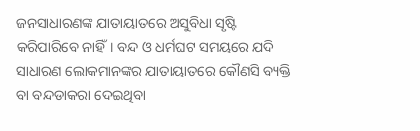ଜନସାଧାରଣଙ୍କ ଯାତାୟାତରେ ଅସୁବିଧା ସୃଷ୍ଟି କରିପାରିବେ ନାହିଁ। ବନ୍ଦ ଓ ଧର୍ମଘଟ ସମୟରେ ଯଦି ସାଧାରଣ ଲୋକମାନଙ୍କର ଯାତାୟାତରେ କୌଣସି ବ୍ୟକ୍ତି ବା ବନ୍ଦଡାକରା ଦେଇଥିବା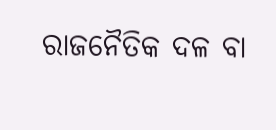ରାଜନୈତିକ ଦଳ ବା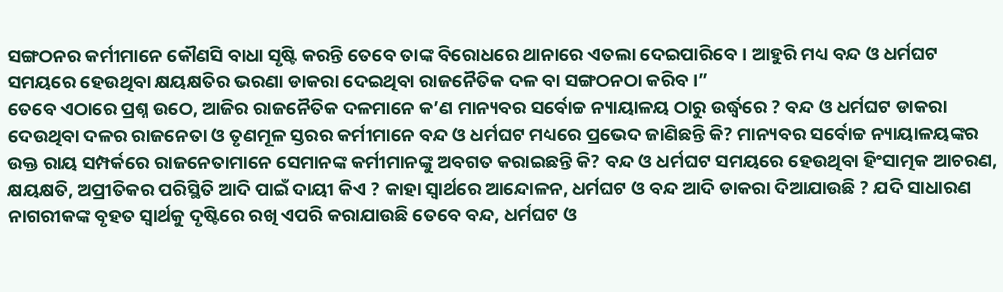ସଙ୍ଗଠନର କର୍ମୀମାନେ କୌଣସି ବାଧା ସୃଷ୍ଟି କରନ୍ତି ତେବେ ତାଙ୍କ ବିରୋଧରେ ଥାନାରେ ଏତଲା ଦେଇପାରିବେ। ଆହୁରି ମଧ୍ୟ ବନ୍ଦ ଓ ଧର୍ମଘଟ ସମୟରେ ହେଉଥିବା କ୍ଷୟକ୍ଷତିର ଭରଣା ଡାକରା ଦେଇଥିବା ରାଜନୈତିକ ଦଳ ବା ସଙ୍ଗଠନଠା କରିବ।”
ତେବେ ଏଠାରେ ପ୍ରଶ୍ନ ଉଠେ, ଆଜିର ରାଜନୈତିକ ଦଳମାନେ କ’ଣ ମାନ୍ୟବର ସର୍ବୋଚ୍ଚ ନ୍ୟାୟାଳୟ ଠାରୁ ଉର୍ଦ୍ଧ୍ୱରେ ? ବନ୍ଦ ଓ ଧର୍ମଘଟ ଡାକରା ଦେଉଥିବା ଦଳର ରାଜନେତା ଓ ତୃଣମୂଳ ସ୍ତରର କର୍ମୀମାନେ ବନ୍ଦ ଓ ଧର୍ମଘଟ ମଧ୍ୟରେ ପ୍ରଭେଦ ଜାଣିଛନ୍ତି କି? ମାନ୍ୟବର ସର୍ବୋଚ୍ଚ ନ୍ୟାୟାଳୟଙ୍କର ଉକ୍ତ ରାୟ ସମ୍ପର୍କରେ ରାଜନେତାମାନେ ସେମାନଙ୍କ କର୍ମୀମାନଙ୍କୁ ଅବଗତ କରାଇଛନ୍ତି କି? ବନ୍ଦ ଓ ଧର୍ମଘଟ ସମୟରେ ହେଉଥିବା ହିଂସାତ୍ମକ ଆଚରଣ, କ୍ଷୟକ୍ଷତି, ଅପ୍ରୀତିକର ପରିସ୍ଥିତି ଆଦି ପାଇଁ ଦାୟୀ କିଏ ? କାହା ସ୍ୱାର୍ଥରେ ଆନ୍ଦୋଳନ, ଧର୍ମଘଟ ଓ ବନ୍ଦ ଆଦି ଡାକରା ଦିଆଯାଉଛି ? ଯଦି ସାଧାରଣ ନାଗରୀକଙ୍କ ବୃହତ ସ୍ୱାର୍ଥକୁ ଦୃଷ୍ଟିରେ ରଖି ଏପରି କରାଯାଉଛି ତେବେ ବନ୍ଦ, ଧର୍ମଘଟ ଓ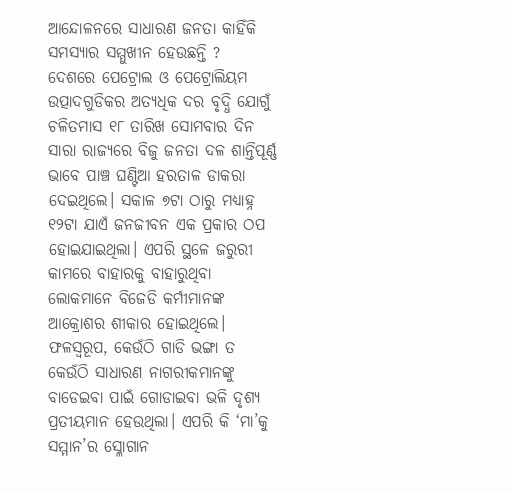ଆନ୍ଦୋଳନରେ ସାଧାରଣ ଜନତା କାହିଁକି ସମସ୍ୟାର ସମ୍ମୁଖୀନ ହେଉଛନ୍ତି ?
ଦେଶରେ ପେଟ୍ରୋଲ ଓ ପେଟ୍ରୋଲିୟମ ଉତ୍ପାଦଗୁଡିକର ଅତ୍ୟଧିକ ଦର ବୃଦ୍ଧି ଯୋଗୁଁ ଚଳିତମାସ ୧୮ ତାରିଖ ସୋମବାର ଦିନ ସାରା ରାଜ୍ୟରେ ବିଜୁ ଜନତା ଦଳ ଶାନ୍ତିପୂର୍ଣ୍ଣ ଭାବେ ପାଞ୍ଚ ଘଣ୍ଟିଆ ହରତାଳ ଡାକରା ଦେଇଥିଲେ। ସକାଳ ୭ଟା ଠାରୁ ମଧ୍ୟାହ୍ନ ୧୨ଟା ଯାଏଁ ଜନଜୀବନ ଏକ ପ୍ରକାର ଠପ ହୋଇଯାଇଥିଲା। ଏପରି ସ୍ଥଳେ ଜରୁରୀ କାମରେ ବାହାରକୁ ବାହାରୁଥିବା ଲୋକମାନେ ବିଜେଡି କର୍ମୀମାନଙ୍କ ଆକ୍ରୋଶର ଶୀକାର ହୋଇଥିଲେ। ଫଳସ୍ୱରୂପ, କେଉଁଠି ଗାଡି ଭଙ୍ଗା ତ କେଉଁଠି ସାଧାରଣ ନାଗରୀକମାନଙ୍କୁ ବାଡେଇବା ପାଇଁ ଗୋଡାଇବା ଭଳି ଦୃଶ୍ୟ ପ୍ରତୀୟମାନ ହେଉଥିଲା। ଏପରି କି ‘ମା’କୁ ସମ୍ମାନ’ର ସ୍ଳୋଗାନ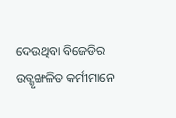ଦେଉଥିବା ବିଜେଡିର ଉତ୍ଶୃଙ୍ଖଳିତ କର୍ମୀମାନେ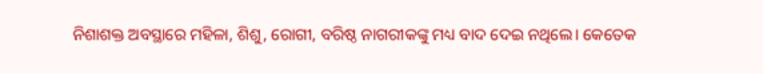ନିଶାଶକ୍ତ ଅବସ୍ଥାରେ ମହିଳା, ଶିଶୁ, ରୋଗୀ, ବରିଷ୍ଠ ନାଗରୀକଙ୍କୁ ମଧ୍ୟ ବାଦ ଦେଇ ନଥିଲେ। କେତେକ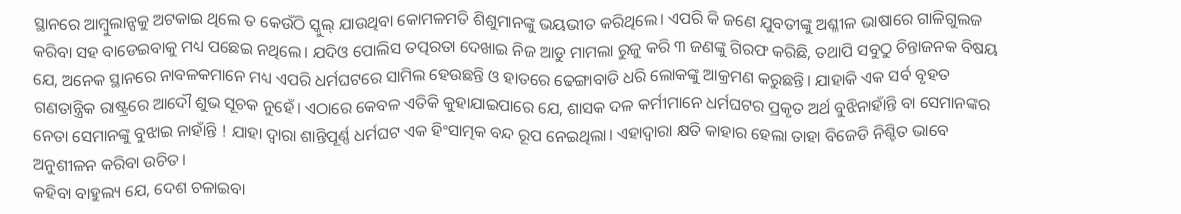ସ୍ଥାନରେ ଆମ୍ୱୁଲାନ୍ସକୁ ଅଟକାଇ ଥିଲେ ତ କେଉଁଠି ସ୍କୁଲ୍ ଯାଉଥିବା କୋମଳମତି ଶିଶୁମାନଙ୍କୁ ଭୟଭୀତ କରିଥିଲେ। ଏପରି କି ଜଣେ ଯୁବତୀଙ୍କୁ ଅଶ୍ଳୀଳ ଭାଷାରେ ଗାଳିଗୁଲଜ କରିବା ସହ ବାଡେଇବାକୁ ମଧ୍ୟ ପଛେଇ ନଥିଲେ। ଯଦିଓ ପୋଲିସ ତତ୍ପରତା ଦେଖାଇ ନିଜ ଆଡୁ ମାମଲା ରୁଜୁ କରି ୩ ଜଣଙ୍କୁ ଗିରଫ କରିଛି, ତଥାପି ସବୁଠୁ ଚିନ୍ତାଜନକ ବିଷୟ ଯେ, ଅନେକ ସ୍ଥାନରେ ନାବଳକମାନେ ମଧ୍ୟ ଏପରି ଧର୍ମଘଟରେ ସାମିଲ ହେଉଛନ୍ତି ଓ ହାତରେ ଢେଙ୍ଗାବାଡି ଧରି ଲୋକଙ୍କୁ ଆକ୍ରମଣ କରୁଛନ୍ତି। ଯାହାକି ଏକ ସର୍ବ ବୃହତ ଗଣତାନ୍ତ୍ରିକ ରାଷ୍ଟ୍ରରେ ଆଦୌ ଶୁଭ ସୂଚକ ନୁହେଁ। ଏଠାରେ କେବଳ ଏତିକି କୁହାଯାଇପାରେ ଯେ, ଶାସକ ଦଳ କର୍ମୀମାନେ ଧର୍ମଘଟର ପ୍ରକୃତ ଅର୍ଥ ବୁଝିନାହାଁନ୍ତି ବା ସେମାନଙ୍କର ନେତା ସେମାନଙ୍କୁ ବୁଝାଇ ନାହାଁନ୍ତି ! ଯାହା ଦ୍ୱାରା ଶାନ୍ତିପୂର୍ଣ୍ଣ ଧର୍ମଘଟ ଏକ ହିଂସାତ୍ମକ ବନ୍ଦ ରୂପ ନେଇଥିଲା। ଏହାଦ୍ୱାରା କ୍ଷତି କାହାର ହେଲା ତାହା ବିଜେଡି ନିଶ୍ଚିତ ଭାବେ ଅନୁଶୀଳନ କରିବା ଉଚିତ।
କହିବା ବାହୁଲ୍ୟ ଯେ, ଦେଶ ଚଳାଇବା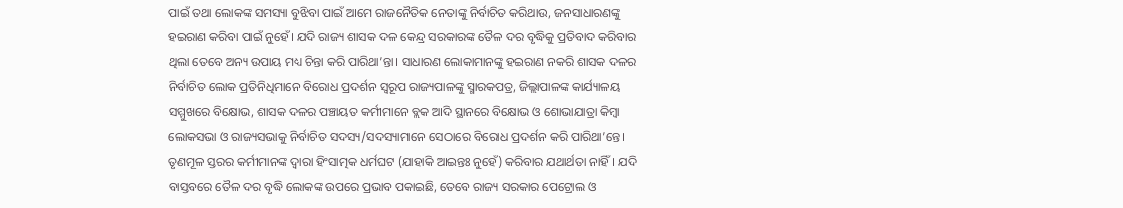ପାଇଁ ତଥା ଲୋକଙ୍କ ସମସ୍ୟା ବୁଝିବା ପାଇଁ ଆମେ ରାଜନୈତିକ ନେତାଙ୍କୁ ନିର୍ବାଚିତ କରିଥାଉ, ଜନସାଧାରଣଙ୍କୁ ହଇରାଣ କରିବା ପାଇଁ ନୁହେଁ। ଯଦି ରାଜ୍ୟ ଶାସକ ଦଳ କେନ୍ଦ୍ର ସରକାରଙ୍କ ତୈଳ ଦର ବୃଦ୍ଧିକୁ ପ୍ରତିବାଦ କରିବାର ଥିଲା ତେବେ ଅନ୍ୟ ଉପାୟ ମଧ୍ୟ ଚିନ୍ତା କରି ପାରିଥା’ନ୍ତା। ସାଧାରଣ ଲୋକାମାନଙ୍କୁ ହଇରାଣ ନକରି ଶାସକ ଦଳର ନିର୍ବାଚିତ ଲୋକ ପ୍ରତିନିଧିମାନେ ବିରୋଧ ପ୍ରଦର୍ଶନ ସ୍ୱରୂପ ରାଜ୍ୟପାଳଙ୍କୁ ସ୍ମାରକପତ୍ର, ଜିଲ୍ଲାପାଳଙ୍କ କାର୍ଯ୍ୟାଳୟ ସମ୍ମୁଖରେ ବିକ୍ଷୋଭ, ଶାସକ ଦଳର ପଞ୍ଚାୟତ କର୍ମୀମାନେ ବ୍ଲକ ଆଦି ସ୍ଥାନରେ ବିକ୍ଷୋଭ ଓ ଶୋଭାଯାତ୍ରା କିମ୍ୱା ଲୋକସଭା ଓ ରାଜ୍ୟସଭାକୁ ନିର୍ବାଚିତ ସଦସ୍ୟ/ସଦସ୍ୟାମାନେ ସେଠାରେ ବିରୋଧ ପ୍ରଦର୍ଶନ କରି ପାରିଥା’ନ୍ତେ। ତୃଣମୂଳ ସ୍ତରର କର୍ମୀମାନଙ୍କ ଦ୍ୱାରା ହିଂସାତ୍ମକ ଧର୍ମଘଟ (ଯାହାକି ଆଇନ୍ତଃ ନୁହେଁ) କରିବାର ଯଥାର୍ଥତା ନାହିଁ। ଯଦି ବାସ୍ତବରେ ତୈଳ ଦର ବୃଦ୍ଧି ଲୋକଙ୍କ ଉପରେ ପ୍ରଭାବ ପକାଇଛି, ତେବେ ରାଜ୍ୟ ସରକାର ପେଟ୍ରୋଲ ଓ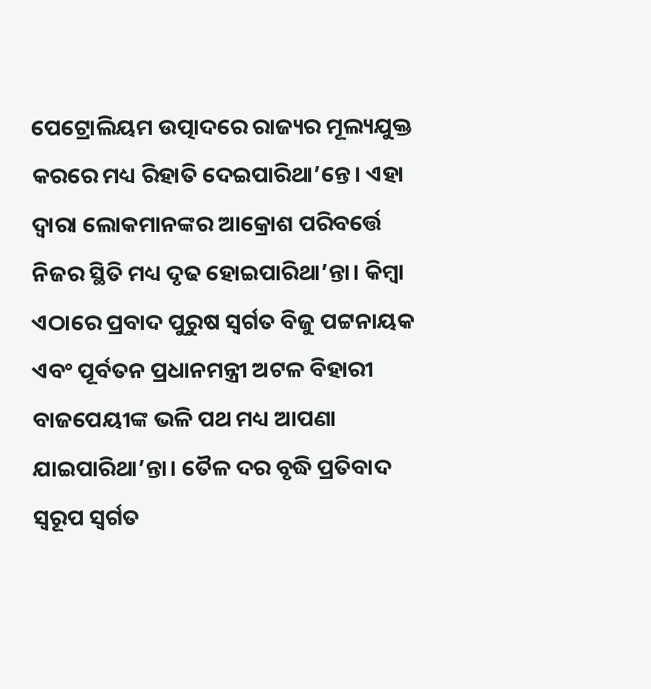ପେଟ୍ରୋଲିୟମ ଉତ୍ପାଦରେ ରାଜ୍ୟର ମୂଲ୍ୟଯୁକ୍ତ କରରେ ମଧ୍ୟ ରିହାତି ଦେଇପାରିଥା’ନ୍ତେ। ଏହା ଦ୍ୱାରା ଲୋକମାନଙ୍କର ଆକ୍ରୋଶ ପରିବର୍ତ୍ତେ ନିଜର ସ୍ଥିତି ମଧ୍ୟ ଦୃଢ ହୋଇପାରିଥା’ନ୍ତା। କିମ୍ୱା ଏଠାରେ ପ୍ରବାଦ ପୁରୁଷ ସ୍ୱର୍ଗତ ବିଜୁ ପଟ୍ଟନାୟକ ଏବଂ ପୂର୍ବତନ ପ୍ରଧାନମନ୍ତ୍ରୀ ଅଟଳ ବିହାରୀ ବାଜପେୟୀଙ୍କ ଭଳି ପଥ ମଧ୍ୟ ଆପଣା ଯାଇପାରିଥା’ନ୍ତା। ତୈଳ ଦର ବୃଦ୍ଧି ପ୍ରତିବାଦ ସ୍ୱରୂପ ସ୍ୱର୍ଗତ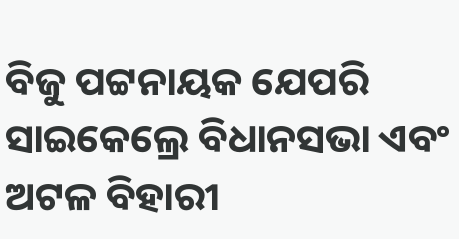ବିଜୁ ପଟ୍ଟନାୟକ ଯେପରି ସାଇକେଲ୍ରେ ବିଧାନସଭା ଏବଂ ଅଟଳ ବିହାରୀ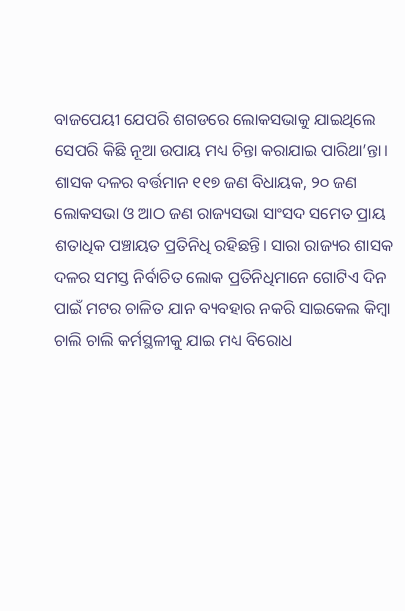ବାଜପେୟୀ ଯେପରି ଶଗଡରେ ଲୋକସଭାକୁ ଯାଇଥିଲେ ସେପରି କିଛି ନୂଆ ଉପାୟ ମଧ୍ୟ ଚିନ୍ତା କରାଯାଇ ପାରିଥା’ନ୍ତା।
ଶାସକ ଦଳର ବର୍ତ୍ତମାନ ୧୧୭ ଜଣ ବିଧାୟକ, ୨୦ ଜଣ ଲୋକସଭା ଓ ଆଠ ଜଣ ରାଜ୍ୟସଭା ସାଂସଦ ସମେତ ପ୍ରାୟ ଶତାଧିକ ପଞ୍ଚାୟତ ପ୍ରତିନିଧି ରହିଛନ୍ତି। ସାରା ରାଜ୍ୟର ଶାସକ ଦଳର ସମସ୍ତ ନିର୍ବାଚିତ ଲୋକ ପ୍ରତିନିଧିମାନେ ଗୋଟିଏ ଦିନ ପାଇଁ ମଟର ଚାଳିତ ଯାନ ବ୍ୟବହାର ନକରି ସାଇକେଲ କିମ୍ୱା ଚାଲି ଚାଲି କର୍ମସ୍ଥଳୀକୁ ଯାଇ ମଧ୍ୟ ବିରୋଧ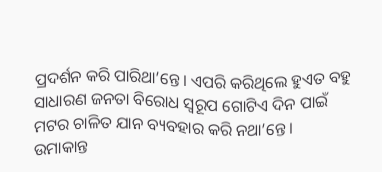ପ୍ରଦର୍ଶନ କରି ପାରିଥା’ନ୍ତେ। ଏପରି କରିଥିଲେ ହୁଏତ ବହୁ ସାଧାରଣ ଜନତା ବିରୋଧ ସ୍ୱରୂପ ଗୋଟିଏ ଦିନ ପାଇଁ ମଟର ଚାଳିତ ଯାନ ବ୍ୟବହାର କରି ନଥା’ନ୍ତେ।
ଉମାକାନ୍ତ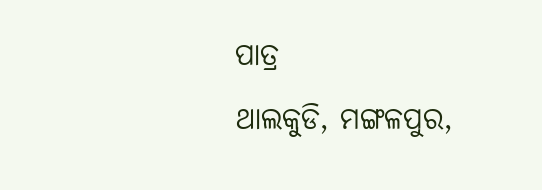ପାତ୍ର
ଥାଲକୁଡି, ମଙ୍ଗଳପୁର,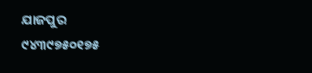ଯାଜପୁର
୯୪୩୯୭୫୦୧୭୫